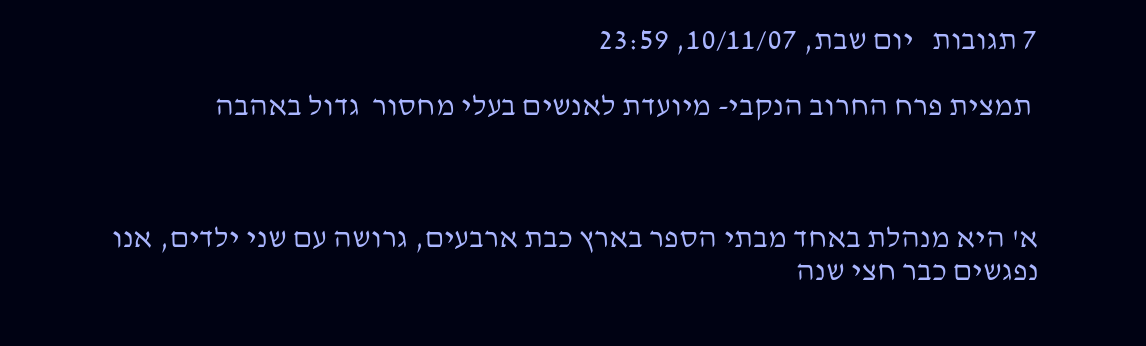7 תגובות   יום שבת, 10/11/07, 23:59

 תמצית פרח החרוב הנקבי- מיועדת לאנשים בעלי מחסור  גדול באהבה



א' היא מנהלת באחד מבתי הספר בארץ כבת ארבעים, גרושה עם שני ילדים, אנו נפגשים כבר חצי שנה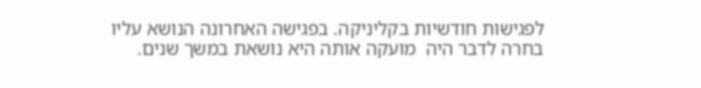לפגישות חודשיות בקליניקה. בפגישה האחרונה הנושא עליו בחרה לדבר היה  מועקה אותה היא נושאת במשך שנים.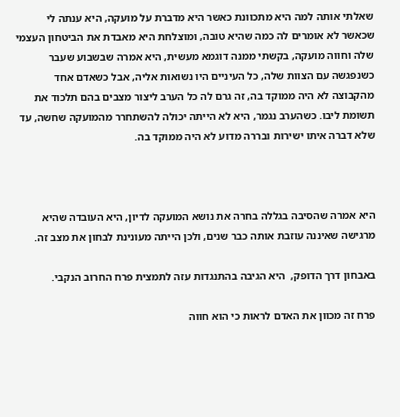שאלתי אותה למה היא מתכוונת כאשר היא מדברת על מועקה, היא ענתה לי שכאשר לא אומרים לה כמה שהיא טובה, ומוצלחת היא מאבדת את הביטחון העצמי שלה וחווה מועקה, בקשתי ממנה דוגמא מעשית, היא אמרה שבשבוע שעבר כשנפגשה עם הצוות שלה, כל העיניים היו נשואות אליה, אבל כשאדם אחד מהקבוצה לא היה ממוקד בה, זה גרם לה כל הערב ליצור מצבים בהם תלכוד את תשומת ליבו. כשהערב נגמר, היא לא הייתה יכולה להשתחרר מהמועקה שחשה, עד שלא דברה איתו ישירות ובררה מדוע לא היה ממוקד בה.



היא אמרה שהסיבה בגללה בחרה את נושא המועקה לדיון, היא העובדה שהיא מרגישה שאיננה עוזבת אותה כבר שנים, ולכן הייתה מעונינת לבחון את מצב זה.

באבחון דרך הדופק,  היא הגיבה בהתנגדות עזה לתמצית פרח החרוב הנקבי.

פרח זה מכוון את האדם לראות כי הוא חווה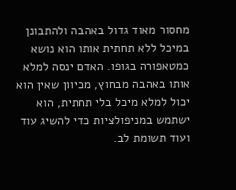מחסור מאוד גדול באהבה ולהתבונן במיכל ללא תחתית אותו הוא נושא כמטאפורה בגופו. האדם ינסה למלא אותו באהבה מבחוץ, מכיוון שאין הוא יכול למלא מיכל בלי תחתית, הוא ישתמש במניפולציות כדי להשיג עוד ועוד תשומת לב.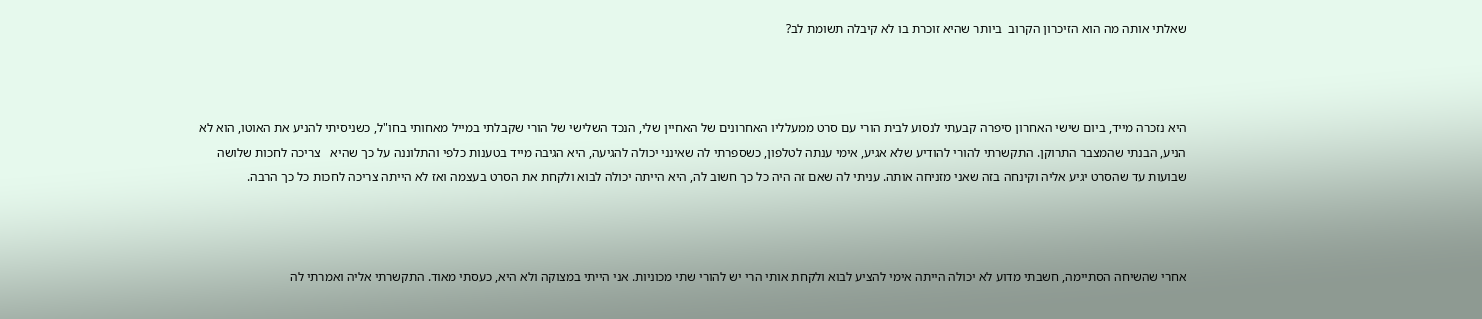שאלתי אותה מה הוא הזיכרון הקרוב  ביותר שהיא זוכרת בו לא קיבלה תשומת לב?



היא נזכרה מייד, ביום שישי האחרון סיפרה קבעתי לנסוע לבית הורי עם סרט ממעלליו האחרונים של האחיין שלי, הנכד השלישי של הורי שקבלתי במייל מאחותי בחו"ל, כשניסיתי להניע את האוטו, הוא לא הניע, הבנתי שהמצבר התרוקן. התקשרתי להורי להודיע שלא אגיע, אימי ענתה לטלפון, כשספרתי לה שאינני יכולה להגיעה, היא הגיבה מייד בטענות כלפי והתלוננה על כך שהיא   צריכה לחכות שלושה שבועות עד שהסרט יגיע אליה וקינחה בזה שאני מזניחה אותה. עניתי לה שאם זה היה כל כך חשוב לה, היא הייתה יכולה לבוא ולקחת את הסרט בעצמה ואז לא הייתה צריכה לחכות כל כך הרבה.



אחרי שהשיחה הסתיימה, חשבתי מדוע לא יכולה הייתה אימי להציע לבוא ולקחת אותי הרי יש להורי שתי מכוניות. אני הייתי במצוקה ולא היא, כעסתי מאוד. התקשרתי אליה ואמרתי לה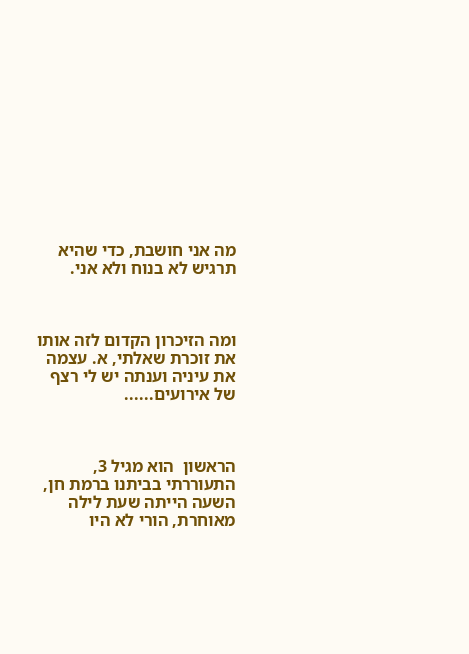מה אני חושבת, כדי שהיא תרגיש לא בנוח ולא אני.



ומה הזיכרון הקדום לזה אותו את זוכרת שאלתי, א. עצמה את עיניה וענתה יש לי רצף של אירועים......



הראשון  הוא מגיל 3, התעוררתי בביתנו ברמת חן, השעה הייתה שעת לילה מאוחרת, הורי לא היו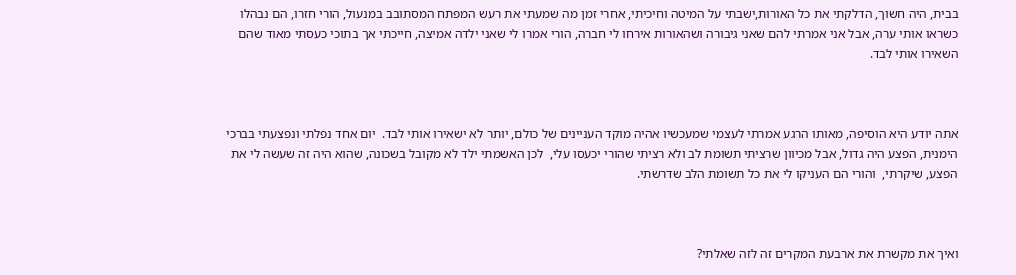בבית, היה חשוך, הדלקתי את כל האורות,ישבתי על המיטה וחיכיתי, אחרי זמן מה שמעתי את רעש המפתח המסתובב במנעול, הורי חזרו, הם נבהלו כשראו אותי ערה, אבל אני אמרתי להם שאני גיבורה ושהאורות אירחו לי חברה, הורי אמרו לי שאני ילדה אמיצה, חייכתי אך בתוכי כעסתי מאוד שהם השאירו אותי לבד.



אתה יודע היא הוסיפה, מאותו הרגע אמרתי לעצמי שמעכשיו אהיה מוקד העניינים של כולם, יותר לא ישאירו אותי לבד.  יום אחד נפלתי ונפצעתי בברכי הימנית, הפצע היה גדול, אבל מכיוון שרציתי תשומת לב ולא רציתי שהורי יכעסו עלי,  לכן האשמתי ילד לא מקובל בשכונה, שהוא היה זה שעשה לי את הפצע, שיקרתי,  והורי הם העניקו לי את כל תשומת הלב שדרשתי.



ואיך את מקשרת את ארבעת המקרים זה לזה שאלתי?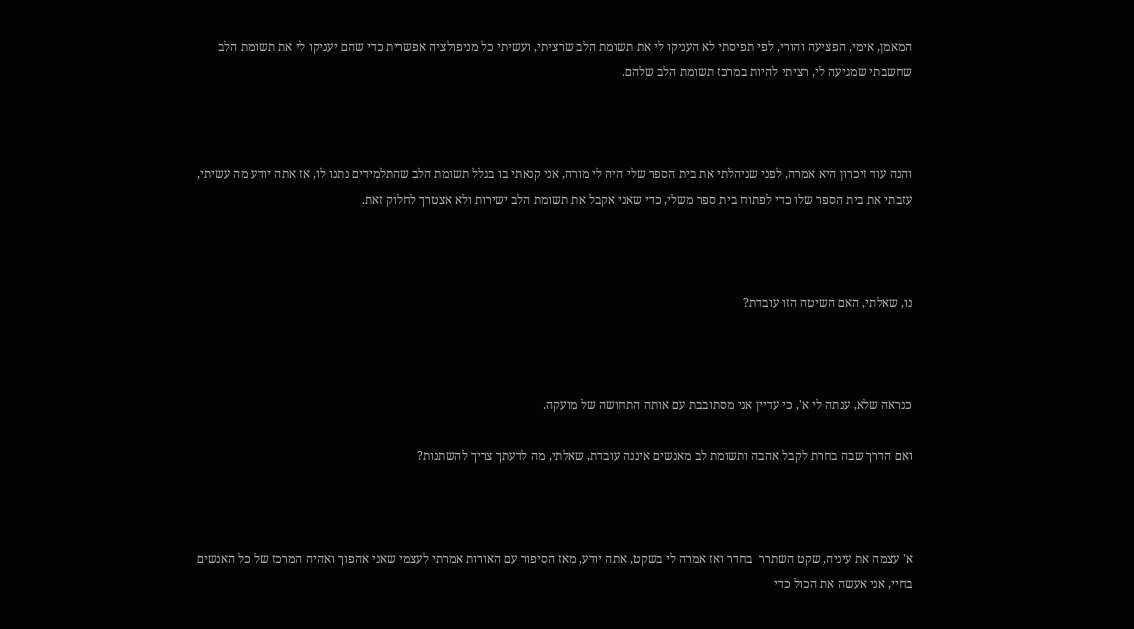המאמן, אימי, הפציעה והורי, לפי תפיסתי לא העניקו לי את תשומת הלב שרציתי, ועשיתי כל מניפולציה אפשרית כדי שהם יעניקו לי את תשומת הלב שחשבתי שמגיעה לי, רציתי להיות במרכז תשומת הלב שלהם.



והנה עוד זיכרון היא אמרה, לפני שניהלתי את בית הספר שלי היה לי מורה, אני קנאתי בו בגלל תשומת הלב שהתלמידים נתנו לו, אז אתה יודע מה עשיתי, עזבתי את בית הספר שלו כדי לפתוח בית ספר משלי, כדי שאני אקבל את תשומת הלב ישירות ולא אצטרך לחלוק זאת.



נו, שאלתי, האם השיטה הזו עובדת?



כנראה שלא, ענתה לי א', כי עדיין אני מסתובבת עם אותה התחושה של מועקה.

ואם הדרך שבה בחרת לקבל אהבה ותשומת לב מאנשים איננה עובדת, שאלתי, מה לדעתך צריך להשתנות?



א' עצמה את עיניה, שקט השתרר  בחדר ואז אמרה לי בשקט, אתה יודע, מאז הסיפור עם האורות אמרתי לעצמי שאני אהפוך ואהיה המרכז של כל האנשים בחיי, אני אעשה את הכול כדי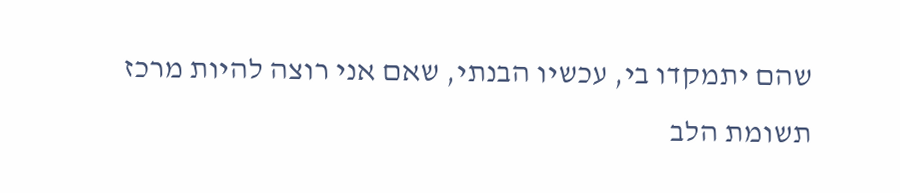שהם יתמקדו בי, עכשיו הבנתי, שאם אני רוצה להיות מרכז תשומת הלב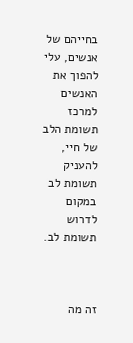בחייהם של אנשים, עלי להפוך את האנשים  למרכז תשומת הלב של חיי, להעניק תשומת לב במקום לדרוש תשומת לב.



זה מה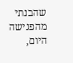שהבנתי מהפגישה היום,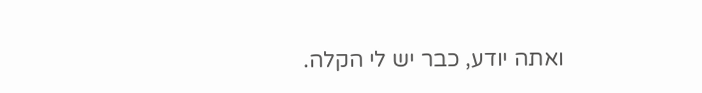ואתה יודע, כבר יש לי הקלה.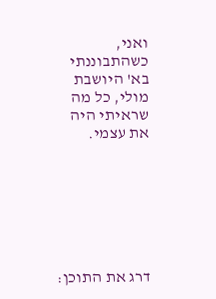ואני, כשהתבוננתי בא' היושבת מולי, כל מה שראיתי היה את עצמי.







דרג את התוכן: